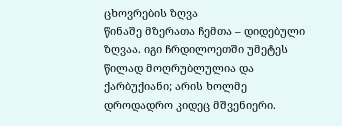ცხოვრების ზღვა
წინაშე მზერათა ჩემთა – დიდებული ზღვაა. იგი ჩრდილოეთში უმეტეს წილად მოღრუბლულია და ქარბუქიანი; არის ხოლმე დროდადრო კიდეც მშვენიერი.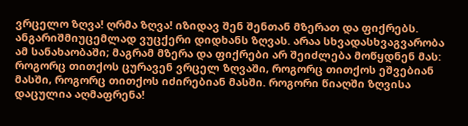ვრცელო ზღვა! ღრმა ზღვა! იზიდავ შენ შენთან მზერათ და ფიქრებს. ანგარიშმიუცემლად ვუცქერი დიდხანს ზღვას. არაა სხვადასხვაგვარობა ამ სანახაობაში; მაგრამ მზერა და ფიქრები არ შეიძლება მოწყდნენ მას: როგორც თითქოს ცურავენ ვრცელ ზღვაში, როგორც თითქოს ეშვებიან მასში, როგორც თითქოს იძირებიან მასში. როგორი წიაღში ზღვისა დაცულია აღმაფრენა!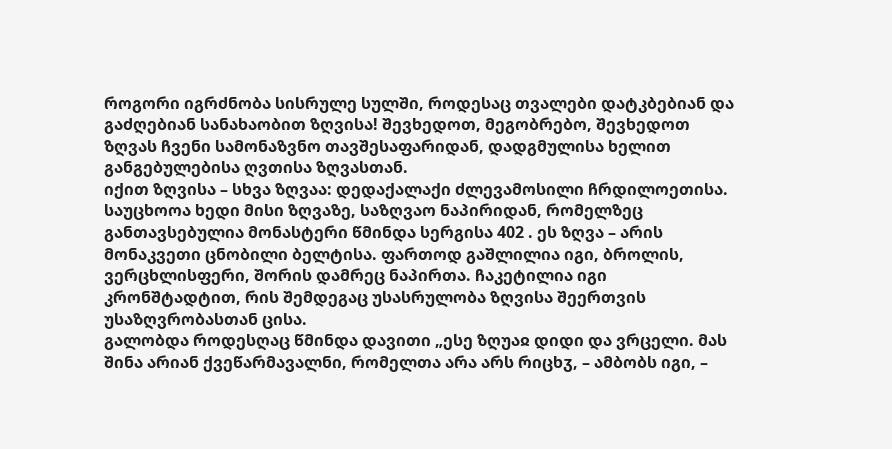როგორი იგრძნობა სისრულე სულში, როდესაც თვალები დატკბებიან და გაძღებიან სანახაობით ზღვისა! შევხედოთ, მეგობრებო, შევხედოთ ზღვას ჩვენი სამონაზვნო თავშესაფარიდან, დადგმულისა ხელით განგებულებისა ღვთისა ზღვასთან.
იქით ზღვისა – სხვა ზღვაა: დედაქალაქი ძლევამოსილი ჩრდილოეთისა. საუცხოოა ხედი მისი ზღვაზე, საზღვაო ნაპირიდან, რომელზეც განთავსებულია მონასტერი წმინდა სერგისა 402 . ეს ზღვა – არის მონაკვეთი ცნობილი ბელტისა. ფართოდ გაშლილია იგი, ბროლის, ვერცხლისფერი, შორის დამრეც ნაპირთა. ჩაკეტილია იგი კრონშტადტით, რის შემდეგაც უსასრულობა ზღვისა შეერთვის უსაზღვრობასთან ცისა.
გალობდა როდესღაც წმინდა დავითი „ესე ზღუაჲ დიდი და ვრცელი. მას შინა არიან ქვეწარმავალნი, რომელთა არა არს რიცხჳ, – ამბობს იგი, –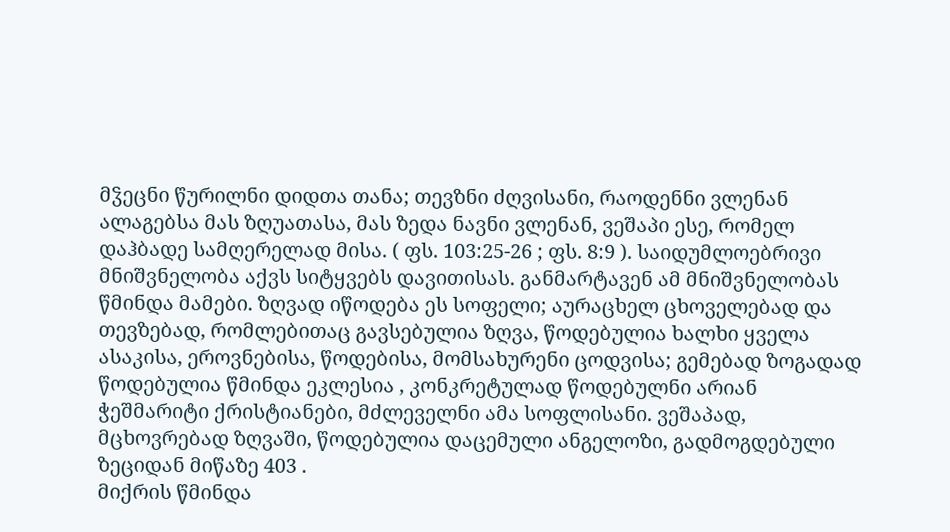მჴეცნი წურილნი დიდთა თანა; თევზნი ძღვისანი, რაოდენნი ვლენან ალაგებსა მას ზღუათასა, მას ზედა ნავნი ვლენან, ვეშაპი ესე, რომელ დაჰბადე სამღერელად მისა. ( ფს. 103:25-26 ; ფს. 8:9 ). საიდუმლოებრივი მნიშვნელობა აქვს სიტყვებს დავითისას. განმარტავენ ამ მნიშვნელობას წმინდა მამები. ზღვად იწოდება ეს სოფელი; აურაცხელ ცხოველებად და თევზებად, რომლებითაც გავსებულია ზღვა, წოდებულია ხალხი ყველა ასაკისა, ეროვნებისა, წოდებისა, მომსახურენი ცოდვისა; გემებად ზოგადად წოდებულია წმინდა ეკლესია , კონკრეტულად წოდებულნი არიან ჭეშმარიტი ქრისტიანები, მძლეველნი ამა სოფლისანი. ვეშაპად, მცხოვრებად ზღვაში, წოდებულია დაცემული ანგელოზი, გადმოგდებული ზეციდან მიწაზე 403 .
მიქრის წმინდა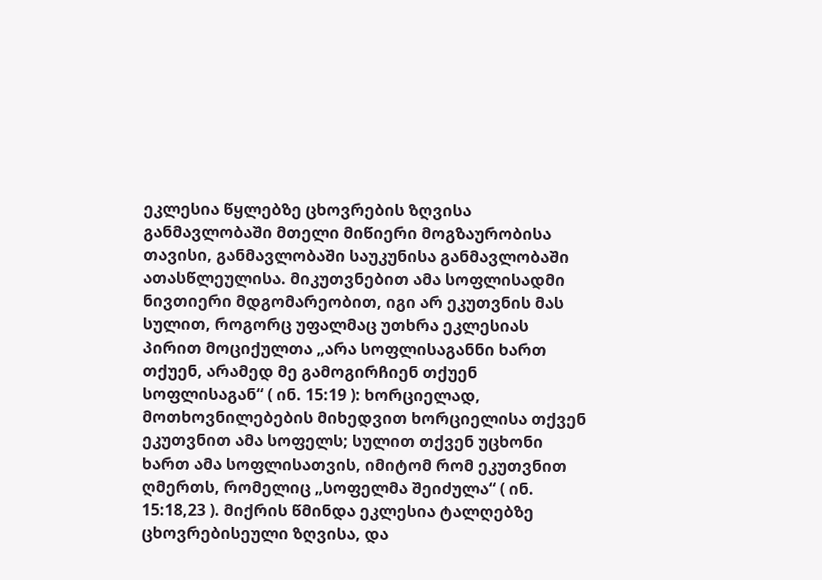ეკლესია წყლებზე ცხოვრების ზღვისა განმავლობაში მთელი მიწიერი მოგზაურობისა თავისი, განმავლობაში საუკუნისა განმავლობაში ათასწლეულისა. მიკუთვნებით ამა სოფლისადმი ნივთიერი მდგომარეობით, იგი არ ეკუთვნის მას სულით, როგორც უფალმაც უთხრა ეკლესიას პირით მოციქულთა „არა სოფლისაგანნი ხართ თქუენ, არამედ მე გამოგირჩიენ თქუენ სოფლისაგან“ ( ინ. 15:19 ): ხორციელად, მოთხოვნილებების მიხედვით ხორციელისა თქვენ ეკუთვნით ამა სოფელს; სულით თქვენ უცხონი ხართ ამა სოფლისათვის, იმიტომ რომ ეკუთვნით ღმერთს, რომელიც „სოფელმა შეიძულა“ ( ინ. 15:18,23 ). მიქრის წმინდა ეკლესია ტალღებზე ცხოვრებისეული ზღვისა, და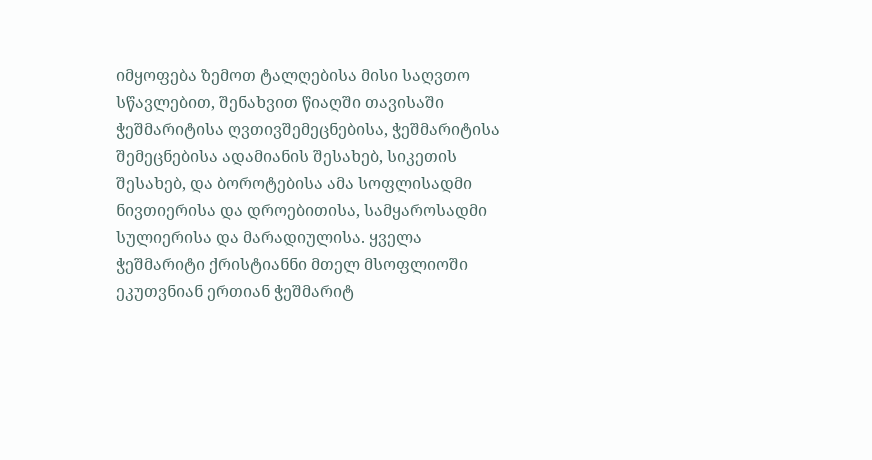იმყოფება ზემოთ ტალღებისა მისი საღვთო სწავლებით, შენახვით წიაღში თავისაში ჭეშმარიტისა ღვთივშემეცნებისა, ჭეშმარიტისა შემეცნებისა ადამიანის შესახებ, სიკეთის შესახებ, და ბოროტებისა ამა სოფლისადმი ნივთიერისა და დროებითისა, სამყაროსადმი სულიერისა და მარადიულისა. ყველა ჭეშმარიტი ქრისტიანნი მთელ მსოფლიოში ეკუთვნიან ერთიან ჭეშმარიტ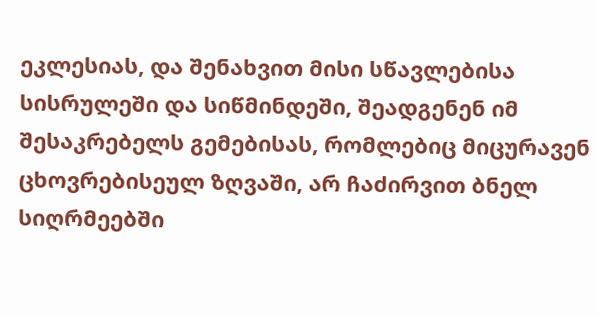ეკლესიას, და შენახვით მისი სწავლებისა სისრულეში და სიწმინდეში, შეადგენენ იმ შესაკრებელს გემებისას, რომლებიც მიცურავენ ცხოვრებისეულ ზღვაში, არ ჩაძირვით ბნელ სიღრმეებში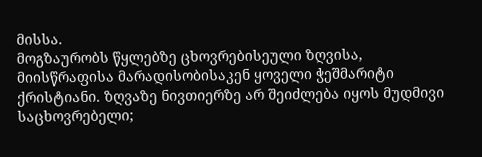მისსა.
მოგზაურობს წყლებზე ცხოვრებისეული ზღვისა, მიისწრაფისა მარადისობისაკენ ყოველი ჭეშმარიტი ქრისტიანი. ზღვაზე ნივთიერზე არ შეიძლება იყოს მუდმივი საცხოვრებელი;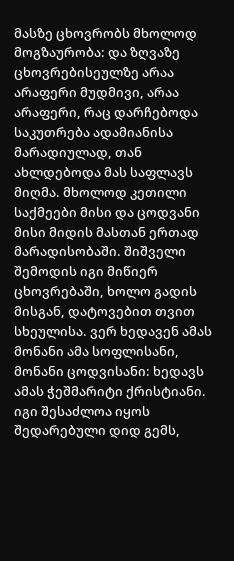მასზე ცხოვრობს მხოლოდ მოგზაურობა: და ზღვაზე ცხოვრებისეულზე არაა არაფერი მუდმივი, არაა არაფერი, რაც დარჩებოდა საკუთრება ადამიანისა მარადიულად, თან ახლდებოდა მას საფლავს მიღმა. მხოლოდ კეთილი საქმეები მისი და ცოდვანი მისი მიდის მასთან ერთად მარადისობაში. შიშველი შემოდის იგი მიწიერ ცხოვრებაში, ხოლო გადის მისგან, დატოვებით თვით სხეულისა. ვერ ხედავენ ამას მონანი ამა სოფლისანი, მონანი ცოდვისანი: ხედავს ამას ჭეშმარიტი ქრისტიანი. იგი შესაძლოა იყოს შედარებული დიდ გემს,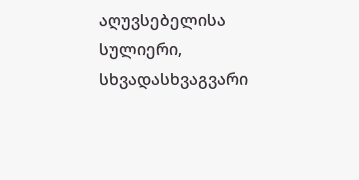აღუვსებელისა სულიერი, სხვადასხვაგვარი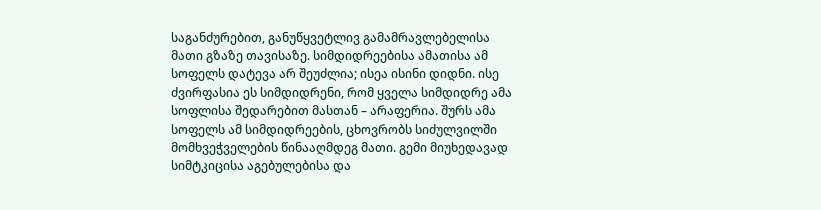საგანძურებით, განუწყვეტლივ გამამრავლებელისა მათი გზაზე თავისაზე. სიმდიდრეებისა ამათისა ამ სოფელს დატევა არ შეუძლია; ისეა ისინი დიდნი. ისე ძვირფასია ეს სიმდიდრენი, რომ ყველა სიმდიდრე ამა სოფლისა შედარებით მასთან – არაფერია. შურს ამა სოფელს ამ სიმდიდრეების, ცხოვრობს სიძულვილში მომხვეჭველების წინააღმდეგ მათი. გემი მიუხედავად სიმტკიცისა აგებულებისა და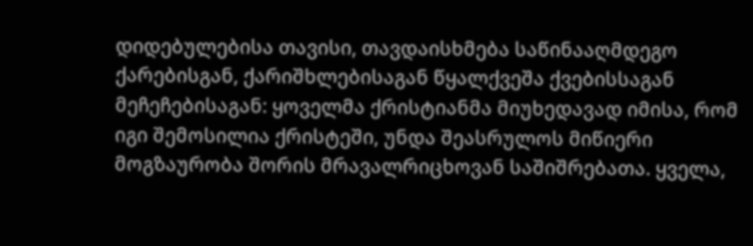დიდებულებისა თავისი, თავდაისხმება საწინააღმდეგო ქარებისგან, ქარიშხლებისაგან წყალქვეშა ქვებისსაგან მეჩეჩებისაგან: ყოველმა ქრისტიანმა მიუხედავად იმისა, რომ იგი შემოსილია ქრისტეში, უნდა შეასრულოს მიწიერი მოგზაურობა შორის მრავალრიცხოვან საშიშრებათა. ყველა,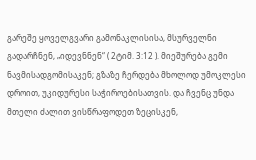გარეშე ყოველგვარი გამონაკლისისა, მსურველნი გადარჩნენ, „იდევნნენ“ ( 2ტიმ. 3:12 ). მიეშურება გემი ნავმისადგომისაკენ; გზაზე ჩერდება მხოლოდ უმოკლესი დროით, უკიდურესი საჭიროებისათვის. და ჩვენც უნდა მთელი ძალით ვისწრაფოდეთ ზეცისკენ,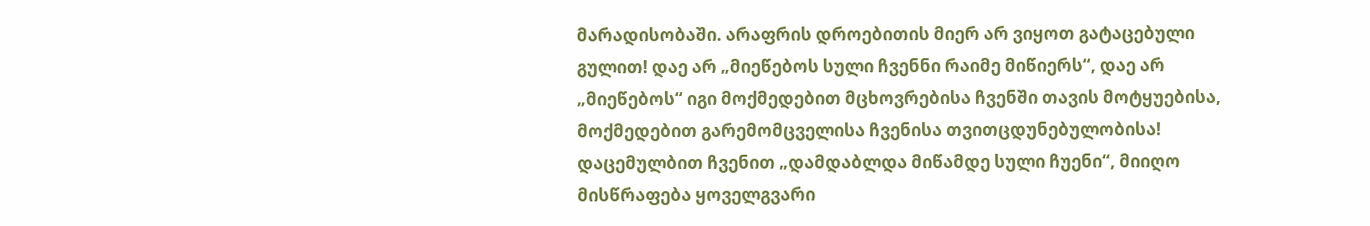მარადისობაში. არაფრის დროებითის მიერ არ ვიყოთ გატაცებული გულით! დაე არ „მიეწებოს სული ჩვენნი რაიმე მიწიერს“, დაე არ „მიეწებოს“ იგი მოქმედებით მცხოვრებისა ჩვენში თავის მოტყუებისა, მოქმედებით გარემომცველისა ჩვენისა თვითცდუნებულობისა! დაცემულბით ჩვენით „დამდაბლდა მიწამდე სული ჩუენი“, მიიღო მისწრაფება ყოველგვარი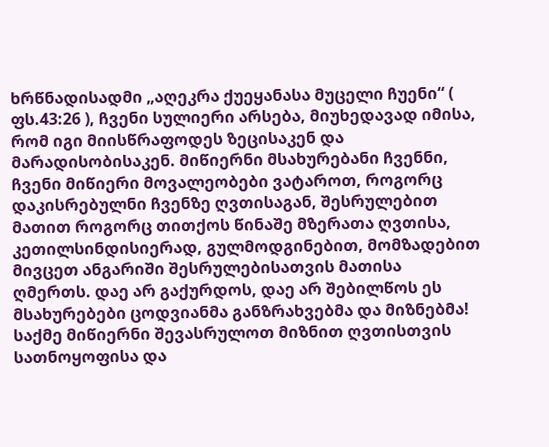ხრწნადისადმი „აღეკრა ქუეყანასა მუცელი ჩუენი“ ( ფს.43:26 ), ჩვენი სულიერი არსება, მიუხედავად იმისა, რომ იგი მიისწრაფოდეს ზეცისაკენ და მარადისობისაკენ. მიწიერნი მსახურებანი ჩვენნი, ჩვენი მიწიერი მოვალეობები ვატაროთ, როგორც დაკისრებულნი ჩვენზე ღვთისაგან, შესრულებით მათით როგორც თითქოს წინაშე მზერათა ღვთისა, კეთილსინდისიერად, გულმოდგინებით, მომზადებით მივცეთ ანგარიში შესრულებისათვის მათისა ღმერთს. დაე არ გაქურდოს, დაე არ შებილწოს ეს მსახურებები ცოდვიანმა განზრახვებმა და მიზნებმა! საქმე მიწიერნი შევასრულოთ მიზნით ღვთისთვის სათნოყოფისა და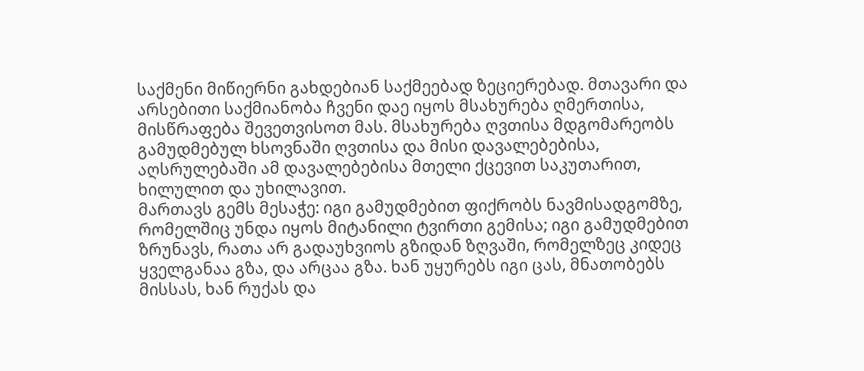საქმენი მიწიერნი გახდებიან საქმეებად ზეციერებად. მთავარი და არსებითი საქმიანობა ჩვენი დაე იყოს მსახურება ღმერთისა, მისწრაფება შევეთვისოთ მას. მსახურება ღვთისა მდგომარეობს გამუდმებულ ხსოვნაში ღვთისა და მისი დავალებებისა, აღსრულებაში ამ დავალებებისა მთელი ქცევით საკუთარით, ხილულით და უხილავით.
მართავს გემს მესაჭე: იგი გამუდმებით ფიქრობს ნავმისადგომზე, რომელშიც უნდა იყოს მიტანილი ტვირთი გემისა; იგი გამუდმებით ზრუნავს, რათა არ გადაუხვიოს გზიდან ზღვაში, რომელზეც კიდეც ყველგანაა გზა, და არცაა გზა. ხან უყურებს იგი ცას, მნათობებს მისსას, ხან რუქას და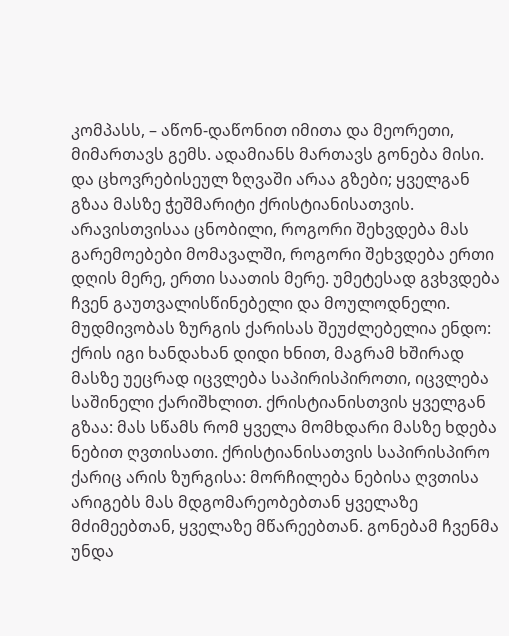კომპასს, – აწონ-დაწონით იმითა და მეორეთი, მიმართავს გემს. ადამიანს მართავს გონება მისი. და ცხოვრებისეულ ზღვაში არაა გზები; ყველგან გზაა მასზე ჭეშმარიტი ქრისტიანისათვის. არავისთვისაა ცნობილი, როგორი შეხვდება მას გარემოებები მომავალში, როგორი შეხვდება ერთი დღის მერე, ერთი საათის მერე. უმეტესად გვხვდება ჩვენ გაუთვალისწინებელი და მოულოდნელი. მუდმივობას ზურგის ქარისას შეუძლებელია ენდო: ქრის იგი ხანდახან დიდი ხნით, მაგრამ ხშირად მასზე უეცრად იცვლება საპირისპიროთი, იცვლება საშინელი ქარიშხლით. ქრისტიანისთვის ყველგან გზაა: მას სწამს რომ ყველა მომხდარი მასზე ხდება ნებით ღვთისათი. ქრისტიანისათვის საპირისპირო ქარიც არის ზურგისა: მორჩილება ნებისა ღვთისა არიგებს მას მდგომარეობებთან ყველაზე მძიმეებთან, ყველაზე მწარეებთან. გონებამ ჩვენმა უნდა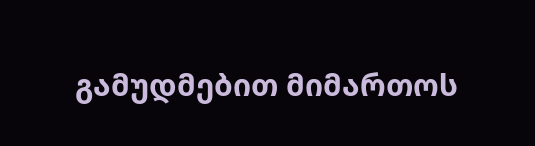გამუდმებით მიმართოს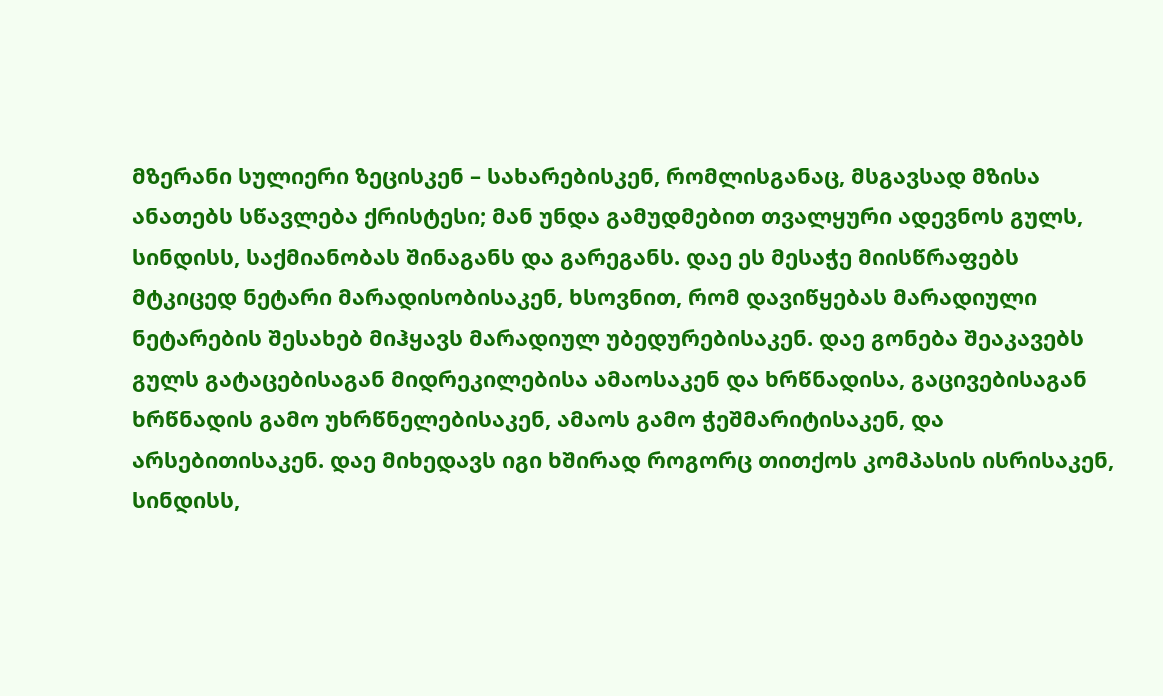მზერანი სულიერი ზეცისკენ – სახარებისკენ, რომლისგანაც, მსგავსად მზისა ანათებს სწავლება ქრისტესი; მან უნდა გამუდმებით თვალყური ადევნოს გულს, სინდისს, საქმიანობას შინაგანს და გარეგანს. დაე ეს მესაჭე მიისწრაფებს მტკიცედ ნეტარი მარადისობისაკენ, ხსოვნით, რომ დავიწყებას მარადიული ნეტარების შესახებ მიჰყავს მარადიულ უბედურებისაკენ. დაე გონება შეაკავებს გულს გატაცებისაგან მიდრეკილებისა ამაოსაკენ და ხრწნადისა, გაცივებისაგან ხრწნადის გამო უხრწნელებისაკენ, ამაოს გამო ჭეშმარიტისაკენ, და არსებითისაკენ. დაე მიხედავს იგი ხშირად როგორც თითქოს კომპასის ისრისაკენ, სინდისს,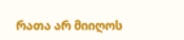რათა არ მიიღოს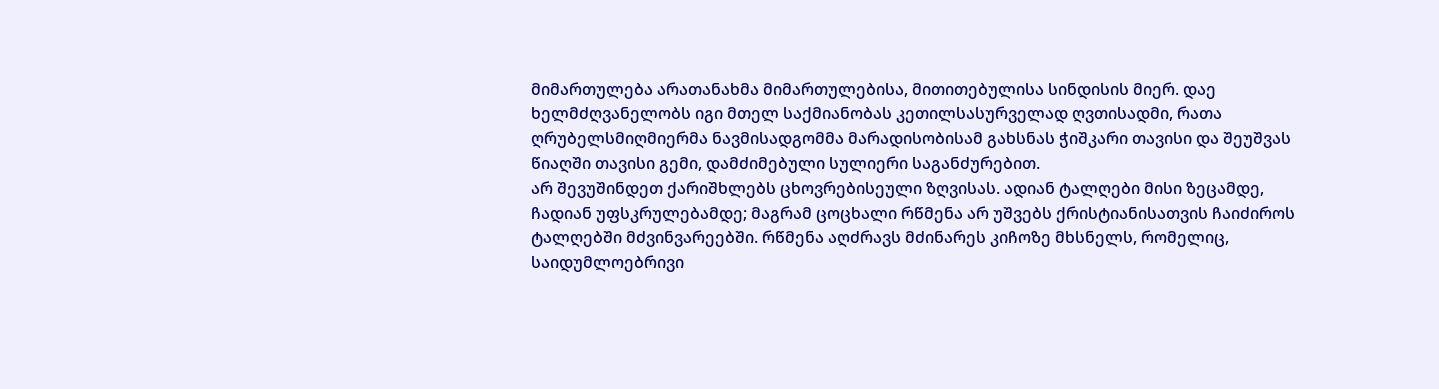მიმართულება არათანახმა მიმართულებისა, მითითებულისა სინდისის მიერ. დაე ხელმძღვანელობს იგი მთელ საქმიანობას კეთილსასურველად ღვთისადმი, რათა ღრუბელსმიღმიერმა ნავმისადგომმა მარადისობისამ გახსნას ჭიშკარი თავისი და შეუშვას წიაღში თავისი გემი, დამძიმებული სულიერი საგანძურებით.
არ შევუშინდეთ ქარიშხლებს ცხოვრებისეული ზღვისას. ადიან ტალღები მისი ზეცამდე, ჩადიან უფსკრულებამდე; მაგრამ ცოცხალი რწმენა არ უშვებს ქრისტიანისათვის ჩაიძიროს ტალღებში მძვინვარეებში. რწმენა აღძრავს მძინარეს კიჩოზე მხსნელს, რომელიც, საიდუმლოებრივი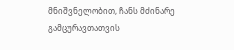მნიშვნელობით, ჩანს მძინარე გამცურავთათვის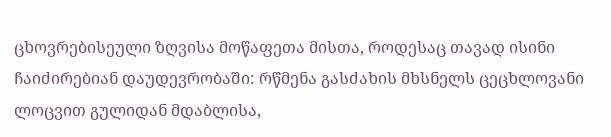ცხოვრებისეული ზღვისა მოწაფეთა მისთა, როდესაც თავად ისინი ჩაიძირებიან დაუდევრობაში: რწმენა გასძახის მხსნელს ცეცხლოვანი ლოცვით გულიდან მდაბლისა,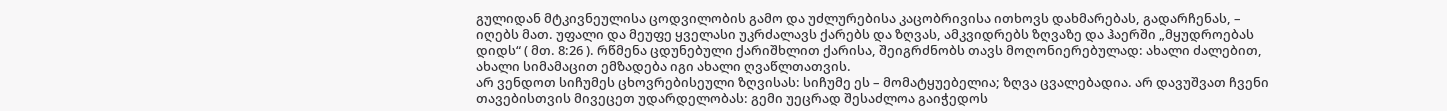გულიდან მტკივნეულისა ცოდვილობის გამო და უძლურებისა კაცობრივისა ითხოვს დახმარებას, გადარჩენას, – იღებს მათ. უფალი და მეუფე ყველასი უკრძალავს ქარებს და ზღვას, ამკვიდრებს ზღვაზე და ჰაერში „მყუდროებას დიდს“ ( მთ. 8:26 ). რწმენა ცდუნებული ქარიშხლით ქარისა, შეიგრძნობს თავს მოღონიერებულად: ახალი ძალებით, ახალი სიმამაცით ემზადება იგი ახალი ღვაწლთათვის.
არ ვენდოთ სიჩუმეს ცხოვრებისეული ზღვისას: სიჩუმე ეს – მომატყუებელია; ზღვა ცვალებადია. არ დავუშვათ ჩვენი თავებისთვის მივეცეთ უდარდელობას: გემი უეცრად შესაძლოა გაიჭედოს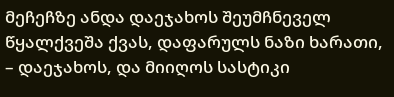მეჩეჩზე ანდა დაეჯახოს შეუმჩნეველ წყალქვეშა ქვას, დაფარულს ნაზი ხარათი, – დაეჯახოს, და მიიღოს სასტიკი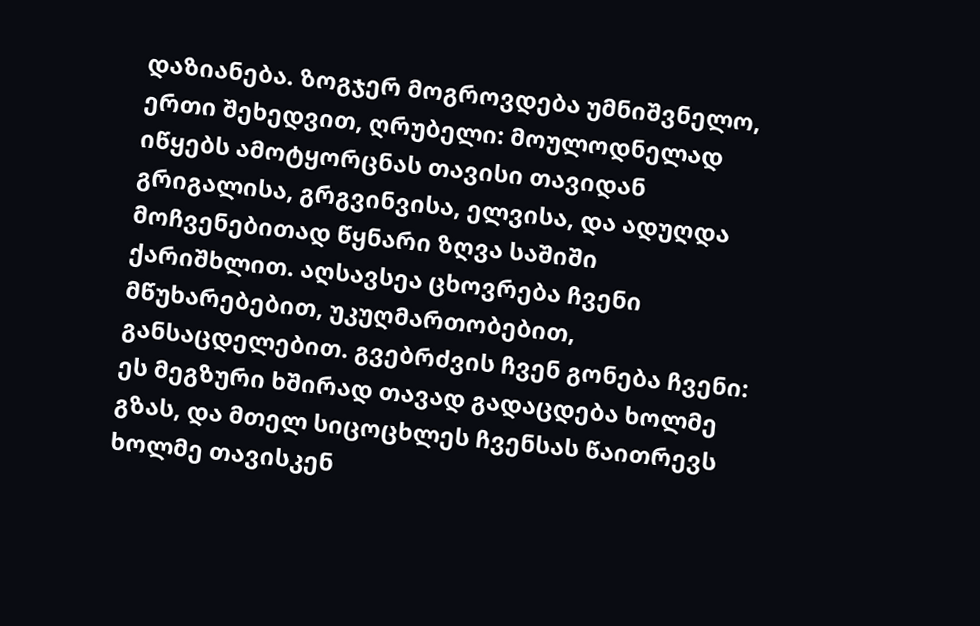დაზიანება. ზოგჯერ მოგროვდება უმნიშვნელო, ერთი შეხედვით, ღრუბელი: მოულოდნელად იწყებს ამოტყორცნას თავისი თავიდან გრიგალისა, გრგვინვისა, ელვისა, და ადუღდა მოჩვენებითად წყნარი ზღვა საშიში ქარიშხლით. აღსავსეა ცხოვრება ჩვენი მწუხარებებით, უკუღმართობებით, განსაცდელებით. გვებრძვის ჩვენ გონება ჩვენი: ეს მეგზური ხშირად თავად გადაცდება ხოლმე გზას, და მთელ სიცოცხლეს ჩვენსას წაითრევს ხოლმე თავისკენ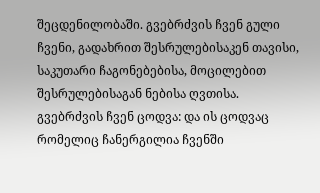შეცდენილობაში. გვებრძვის ჩვენ გული ჩვენი, გადახრით შესრულებისაკენ თავისი, საკუთარი ჩაგონებებისა, მოცილებით შესრულებისაგან ნებისა ღვთისა. გვებრძვის ჩვენ ცოდვა: და ის ცოდვაც რომელიც ჩანერგილია ჩვენში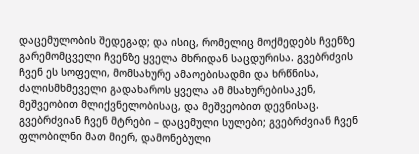დაცემულობის შედეგად; და ისიც, რომელიც მოქმედებს ჩვენზე გარემომცველი ჩვენზე ყველა მხრიდან საცდურისა. გვებრძვის ჩვენ ეს სოფელი, მომსახურე ამაოებისადმი და ხრწნისა, ძალისმხმეველი გადახაროს ყველა ამ მსახურებისაკენ, მეშვეობით მლიქვნელობისაც, და მეშვეობით დევნისაც. გვებრძვიან ჩვენ მტრები – დაცემული სულები; გვებრძვიან ჩვენ ფლობილნი მათ მიერ, დამონებული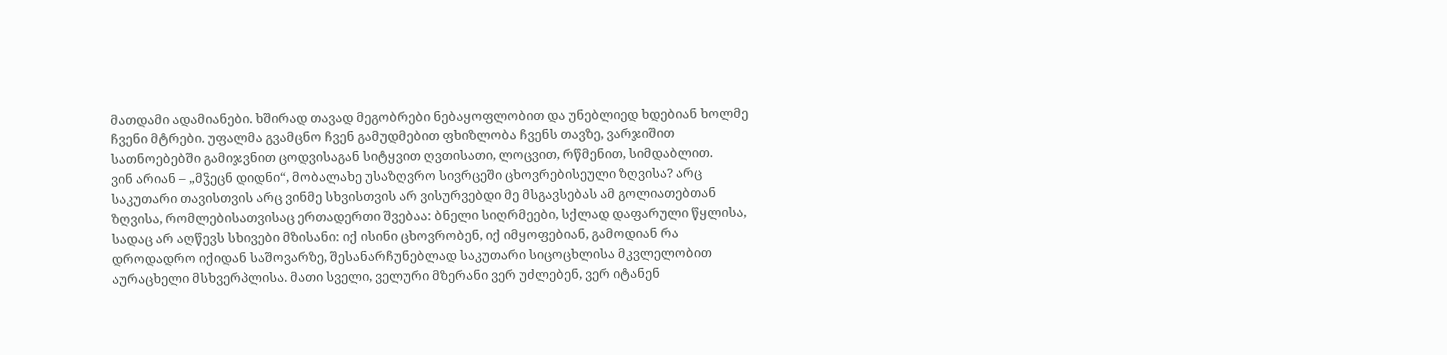მათდამი ადამიანები. ხშირად თავად მეგობრები ნებაყოფლობით და უნებლიედ ხდებიან ხოლმე ჩვენი მტრები. უფალმა გვამცნო ჩვენ გამუდმებით ფხიზლობა ჩვენს თავზე, ვარჯიშით სათნოებებში გამიჯვნით ცოდვისაგან სიტყვით ღვთისათი, ლოცვით, რწმენით, სიმდაბლით.
ვინ არიან – „მჴეცნ დიდნი“, მობალახე უსაზღვრო სივრცეში ცხოვრებისეული ზღვისა? არც საკუთარი თავისთვის არც ვინმე სხვისთვის არ ვისურვებდი მე მსგავსებას ამ გოლიათებთან ზღვისა, რომლებისათვისაც ერთადერთი შვებაა: ბნელი სიღრმეები, სქლად დაფარული წყლისა, სადაც არ აღწევს სხივები მზისანი: იქ ისინი ცხოვრობენ, იქ იმყოფებიან, გამოდიან რა დროდადრო იქიდან საშოვარზე, შესანარჩუნებლად საკუთარი სიცოცხლისა მკვლელობით აურაცხელი მსხვერპლისა. მათი სველი, ველური მზერანი ვერ უძლებენ, ვერ იტანენ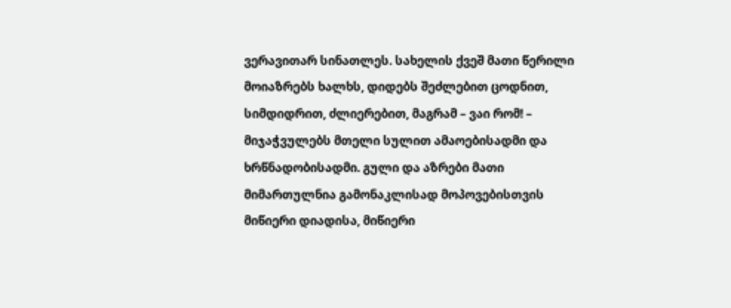ვერავითარ სინათლეს. სახელის ქვეშ მათი წერილი მოიაზრებს ხალხს, დიდებს შეძლებით ცოდნით, სიმდიდრით, ძლიერებით, მაგრამ – ვაი რომ! – მიჯაჭვულებს მთელი სულით ამაოებისადმი და ხრწნადობისადმი. გული და აზრები მათი მიმართულნია გამონაკლისად მოპოვებისთვის მიწიერი დიადისა, მიწიერი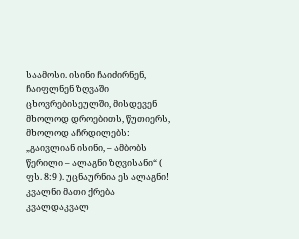საამოსი. ისინი ჩაიძირნენ, ჩაიფლნენ ზღვაში ცხოვრებისეულში, მისდევენ მხოლოდ დროებითს, წუთიერს, მხოლოდ აჩრდილებს: „გაივლიან ისინი, – ამბობს წერილი – ალაგნი ზღვისანი“ ( ფს. 8:9 ). უცნაურნია ეს ალაგნი! კვალნი მათი ქრება კვალდაკვალ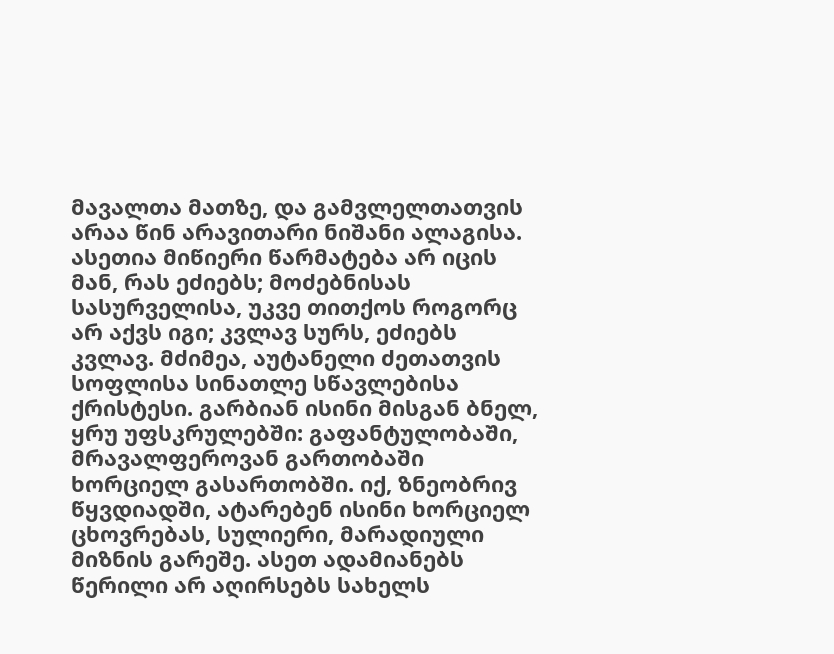მავალთა მათზე, და გამვლელთათვის არაა წინ არავითარი ნიშანი ალაგისა. ასეთია მიწიერი წარმატება არ იცის მან, რას ეძიებს; მოძებნისას სასურველისა, უკვე თითქოს როგორც არ აქვს იგი; კვლავ სურს, ეძიებს კვლავ. მძიმეა, აუტანელი ძეთათვის სოფლისა სინათლე სწავლებისა ქრისტესი. გარბიან ისინი მისგან ბნელ, ყრუ უფსკრულებში: გაფანტულობაში, მრავალფეროვან გართობაში ხორციელ გასართობში. იქ, ზნეობრივ წყვდიადში, ატარებენ ისინი ხორციელ ცხოვრებას, სულიერი, მარადიული მიზნის გარეშე. ასეთ ადამიანებს წერილი არ აღირსებს სახელს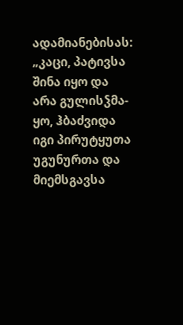ადამიანებისას: „კაცი, პატივსა შინა იყო და არა გულისჴმა-ყო, ჰბაძვიდა იგი პირუტყუთა უგუნურთა და მიემსგავსა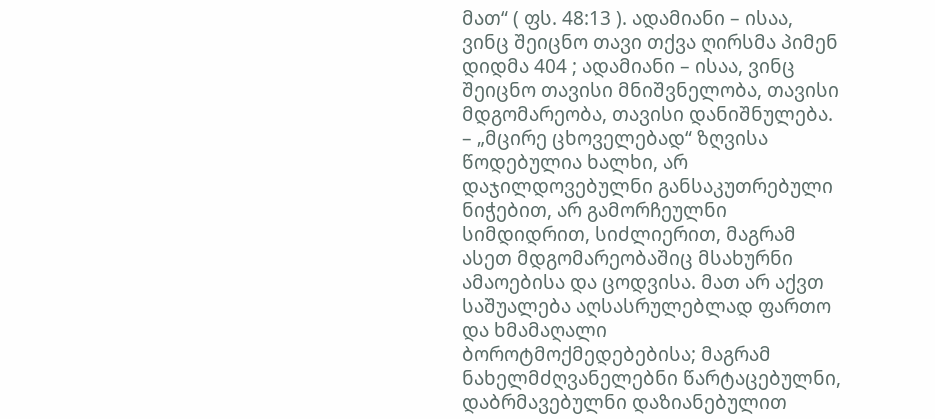მათ“ ( ფს. 48:13 ). ადამიანი – ისაა, ვინც შეიცნო თავი თქვა ღირსმა პიმენ დიდმა 404 ; ადამიანი – ისაა, ვინც შეიცნო თავისი მნიშვნელობა, თავისი მდგომარეობა, თავისი დანიშნულება. – „მცირე ცხოველებად“ ზღვისა წოდებულია ხალხი, არ დაჯილდოვებულნი განსაკუთრებული ნიჭებით, არ გამორჩეულნი სიმდიდრით, სიძლიერით, მაგრამ ასეთ მდგომარეობაშიც მსახურნი ამაოებისა და ცოდვისა. მათ არ აქვთ საშუალება აღსასრულებლად ფართო და ხმამაღალი ბოროტმოქმედებებისა; მაგრამ ნახელმძღვანელებნი წარტაცებულნი, დაბრმავებულნი დაზიანებულით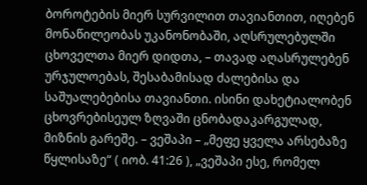ბოროტების მიერ სურვილით თავიანთით, იღებენ მონაწილეობას უკანონობაში, აღსრულებულში ცხოველთა მიერ დიდთა, – თავად აღასრულებენ ურჯულოებას, შესაბამისად ძალებისა და საშუალებებისა თავიანთი. ისინი დახეტიალობენ ცხოვრებისეულ ზღვაში ცნობადაკარგულად, მიზნის გარეშე. – ვეშაპი – „მეფე ყველა არსებაზე წყლისაზე“ ( იობ. 41:26 ), „ვეშაპი ესე, რომელ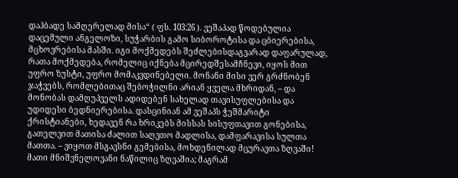დაჰბადე სამღერელად მისა“ ( ფს. 103:26 ). ვეშაპად წოდებულია დაცემული ანგელოზი, სუჭარბის გამო სიბოროტისა და ცბიერებისა, მცხოვრებისა მასში. იგი მოქმედებს შეძლებისდაგვარად დაფარულად, რათა მოქმედება, რომელიც იქნება მცირედშესამჩნევი, იყოს მით უფრო ზუსტი, უფრო მომაკვდინებელი. მონანი მისი ვერ გრძნობენ ჯაჭვებს, რომლებითაც შებოჭილნი არიან ყველა მხრიდან, – და მონობას დამღუპველს ადიდებენ სახელად თავისუფლებისა და უდიდესი ბედნიერებისა. დასცინიან ამ ვეშაპს ჭეშმარიტი ქრისტიანები, ხედავენ რა ხრიკებს მისსას სისუფთავით გონებისა, გათელვით მათისა ძალით საღვთო მადლისა, დამფარავისა სულთა მათთა. – ვიყოთ მსგავსნი გემებისა, მოხდენილად მცურავთა ზღვაში! მათი მნიშვნელოვანი ნაწილიც ზღვაშია; მაგრამ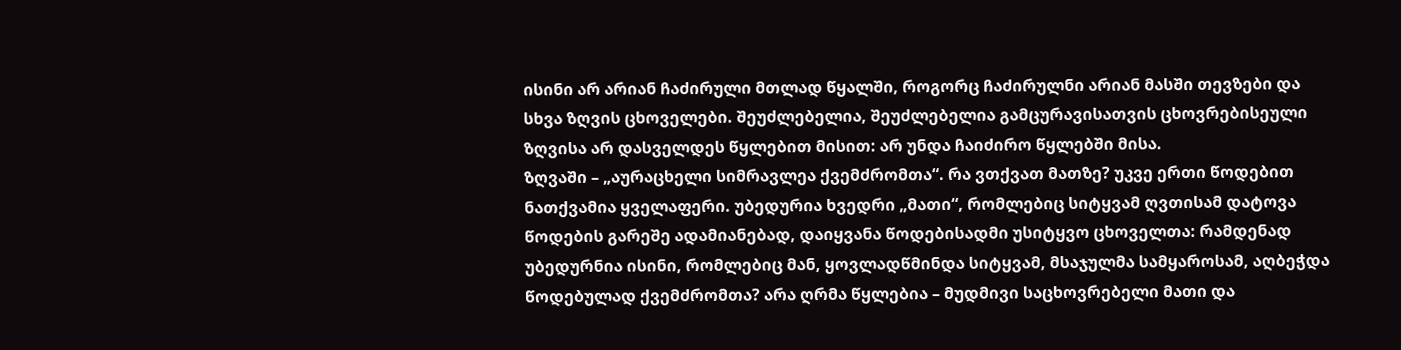ისინი არ არიან ჩაძირული მთლად წყალში, როგორც ჩაძირულნი არიან მასში თევზები და სხვა ზღვის ცხოველები. შეუძლებელია, შეუძლებელია გამცურავისათვის ცხოვრებისეული ზღვისა არ დასველდეს წყლებით მისით: არ უნდა ჩაიძირო წყლებში მისა.
ზღვაში – „აურაცხელი სიმრავლეა ქვემძრომთა“. რა ვთქვათ მათზე? უკვე ერთი წოდებით ნათქვამია ყველაფერი. უბედურია ხვედრი „მათი“, რომლებიც სიტყვამ ღვთისამ დატოვა წოდების გარეშე ადამიანებად, დაიყვანა წოდებისადმი უსიტყვო ცხოველთა: რამდენად უბედურნია ისინი, რომლებიც მან, ყოვლადწმინდა სიტყვამ, მსაჯულმა სამყაროსამ, აღბეჭდა წოდებულად ქვემძრომთა? არა ღრმა წყლებია – მუდმივი საცხოვრებელი მათი და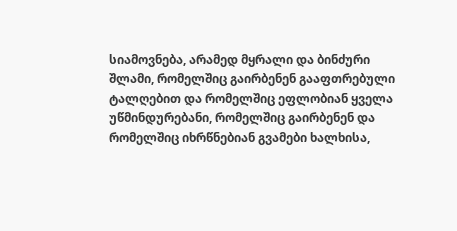სიამოვნება, არამედ მყრალი და ბინძური შლამი, რომელშიც გაირბენენ გააფთრებული ტალღებით და რომელშიც ეფლობიან ყველა უწმინდურებანი, რომელშიც გაირბენენ და რომელშიც იხრწნებიან გვამები ხალხისა,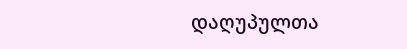დაღუპულთა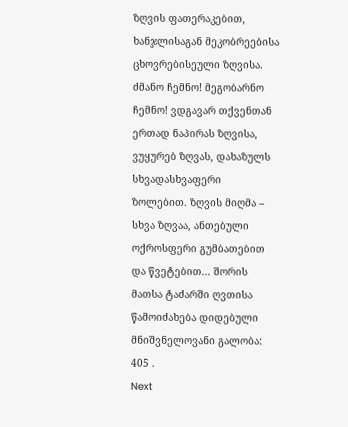ზღვის ფათერაკებით, ხანჯლისაგან მეკობრეებისა ცხოვრებისეული ზღვისა.
ძმანო ჩემნო! მეგობარნო ჩემნო! ვდგავარ თქვენთან ერთად ნაპირას ზღვისა, ვუყურებ ზღვას, დახაზულს სხვადასხვაფერი ზოლებით. ზღვის მიღმა – სხვა ზღვაა, ანთებული ოქროსფერი გუმბათებით და წვეტებით... შორის მათსა ტაძარში ღვთისა წამოიძახება დიდებული მნიშვნელოვანი გალობა: 405 .
Next